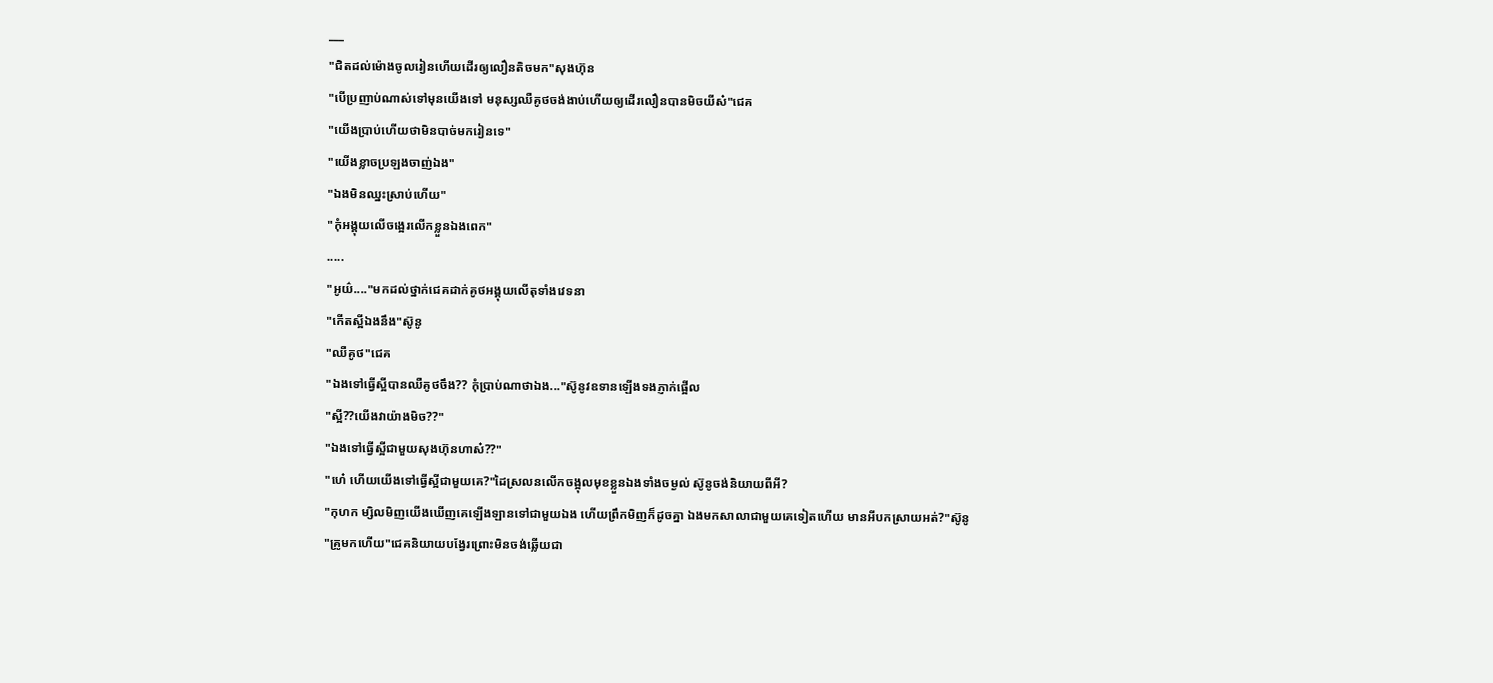___
"ជិតដល់ម៉ោងចូលរៀនហើយដើរឲ្យលឿនតិចមក"សុងហ៊ុន
"បើប្រញាប់ណាស់ទៅមុនយើងទៅ មនុស្សឈឺគូថចង់ងាប់ហើយឲ្យដើរលឿនបានមិចយីស៎"ជេគ
"យើងប្រាប់ហើយថាមិនបាច់មករៀនទេ"
"យើងខ្លាចប្រឡងចាញ់ឯង"
"ឯងមិនឈ្នះស្រាប់ហើយ"
"កុំអង្គុយលើចង្អេរលើកខ្លួនឯងពេក"
.....
"អូយ៌...."មកដល់ថ្នាក់ជេគដាក់គូថអង្គុយលើតុទាំងវេទនា
"កើតស្អីឯងនឹង"ស៊ូនូ
"ឈឺគូថ"ជេគ
"ឯងទៅធ្វើស្អីបានឈឺគូថចឹង?? កុំប្រាប់ណាថាឯង..."ស៊ូនូវឧទានឡើងទងភ្ញាក់ផ្អើល
"ស្អី??យើងវាយ៉ាងមិច??"
"ឯងទៅធ្វើស្អីជាមួយសុងហ៊ុនហាស៎??"
"ហេ៎ ហើយយើងទៅធ្វើស្អីជាមួយគេ?"ដៃស្រលនលើកចង្អុលមុខខ្លួនឯងទាំងចម្ងល់ ស៊ូនូចង់និយាយពីអី?
"កុហក ម្សិលមិញយើងឃើញគេឡើងឡានទៅជាមួយឯង ហើយព្រឹកមិញក៏ដូចគ្នា ឯងមកសាលាជាមួយគេទៀតហើយ មានអីបកស្រាយអត់?"ស៊ូនូ
"គ្រូមកហើយ"ជេគនិយាយបង្វែរព្រោះមិនចង់ឆ្លើយជា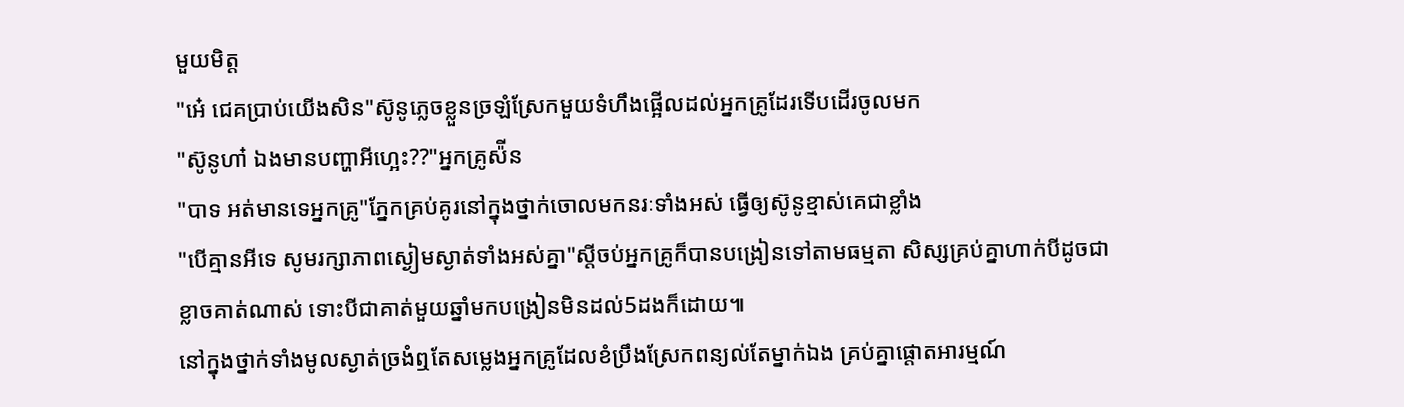មួយមិត្ត
"អេ៎ ជេគប្រាប់យើងសិន"ស៊ូនូភ្លេចខ្លួនច្រឡំស្រែកមួយទំហឹងផ្អើលដល់អ្នកគ្រូដែរទើបដើរចូលមក
"ស៊ូនូហា៎ ឯងមានបញ្ហាអីហ្អេះ??"អ្នកគ្រូស៉ីន
"បាទ អត់មានទេអ្នកគ្រូ"ភ្នែកគ្រប់គូរនៅក្នុងថ្នាក់ចោលមកនរៈទាំងអស់ ធ្វើឲ្យស៊ូនូខ្មាស់គេជាខ្លាំង
"បើគ្មានអីទេ សូមរក្សាភាពស្ងៀមស្ងាត់ទាំងអស់គ្នា"ស្តីចប់អ្នកគ្រូក៏បានបង្រៀនទៅតាមធម្មតា សិស្សគ្រប់គ្នាហាក់បីដូចជាខ្លាចគាត់ណាស់ ទោះបីជាគាត់មួយឆ្នាំមកបង្រៀនមិនដល់5ដងក៏ដោយ៕
នៅក្នុងថ្នាក់ទាំងមូលស្ងាត់ច្រងំឮតែសម្លេងអ្នកគ្រូដែលខំប្រឹងស្រែកពន្យល់តែម្នាក់ឯង គ្រប់គ្នាផ្តោតអារម្មណ៍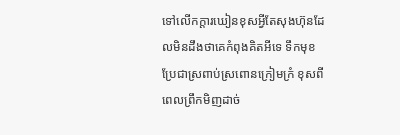ទៅលើកក្តារឃៀនខុសអ្វីតែសុងហ៊ុនដែលមិនដឹងថាគេកំពុងគិតអីទេ ទឹកមុខប្រែជាស្រពាប់ស្រពោនក្រៀមក្រំ ខុសពីពេលព្រឹកមិញដាច់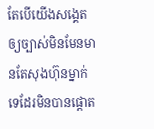តែបើយើងសង្គេតឲ្យច្បាស់មិនមែនមានតែសុងហ៊ុនម្នាក់ទេដែរមិនបានផ្តោត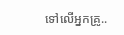ទៅលើអ្នកគ្រូ..